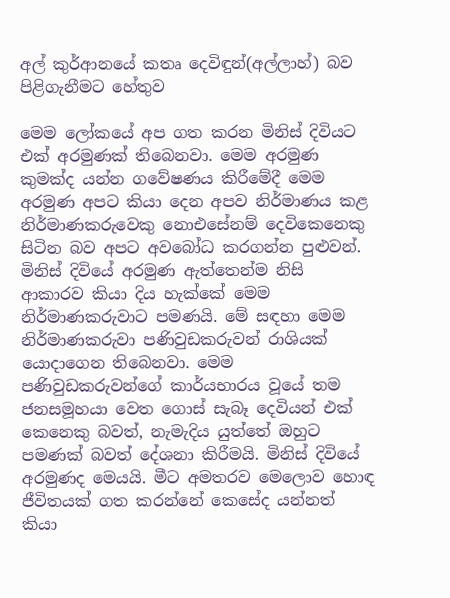අල් කුර්ආනයේ කතෘ දෙවිඳුන්(අල්ලාහ්) බව පිළිගැනීමට හේතුව

මෙම ලෝකයේ අප ගත කරන මිනිස් දිවියට එක් අරමුණක් තිබෙනවා. මෙම අරමුණ කුමක්ද යන්න ගවේෂණය කිරීමේදී මෙම අරමුණ අපට කියා දෙන අපව නිර්මාණය කළ නිර්මාණකරුවෙකු නොඑසේනම් දෙවිකෙනෙකු සිටින බව අපට අවබෝධ කරගන්න පුළුවන්. මිනිස් දිවියේ අරමුණ ඇත්තෙන්ම නිසි ආකාරව කියා දිය හැක්කේ මෙම නිර්මාණකරුවාට පමණයි. මේ සඳහා මෙම නිර්මාණකරුවා පණිවුඩකරුවන් රාශියක් යොදාගෙන තිබෙනවා. මෙම පණිවුඩකරුවන්ගේ කාර්යභාරය වූයේ තම ජනසමූහයා වෙත ගොස් සැබෑ දෙවියන් එක් කෙනෙකු බවත්, නැමැදිය යුත්තේ ඔහුට පමණක් බවත් දේශනා කිරීමයි. මිනිස් දිවියේ අරමුණද මෙයයි. මීට අමතරව මෙලොව හොඳ ජීවිතයක් ගත කරන්නේ කෙසේද යන්නත් කියා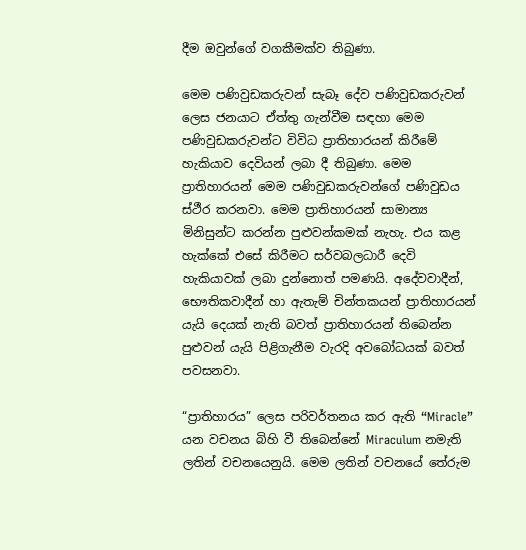දීම ඔවුන්ගේ වගකීමක්ව තිබුණා.

මෙම පණිවුඩකරුවන් සැබෑ දේව පණිවුඩකරුවන් ලෙස ජනයාට ඒත්තු ගැන්වීම සඳහා මෙම පණිවුඩකරුවන්ට විවිධ ප්‍රාතිහාරයන් කිරීමේ හැකියාව දෙවියන් ලබා දී තිබුණා. මෙම ප්‍රාතිහාරයන් මෙම පණිවුඩකරුවන්ගේ පණිවුඩය ස්ථීර කරනවා. මෙම ප්‍රාතිහාරයන් සාමාන්‍ය මිනිසුන්ට කරන්න පුළුවන්කමක් නැහැ. එය කළ හැක්කේ එසේ කිරීමට සර්වබලධාරී දෙවි හැකියාවක් ලබා දුන්නොත් පමණයි. අදේවවාදීන්, භෞතිකවාදීන් හා ඇතැම් චින්තකයන් ප්‍රාතිහාරයන් යැයි දෙයක් නැති බවත් ප්‍රාතිහාරයන් තිබෙන්න පුළුවන් යැයි පිළිගැනීම වැරදි අවබෝධයක් බවත් පවසනවා.

“ප්‍රාතිහාරය” ලෙස පරිවර්තනය කර ඇති “Miracle” යන වචනය බිහි වී තිබෙන්නේ Miraculum නමැති ලතින් වචනයෙනුයි. මෙම ලතින් වචනයේ තේරුම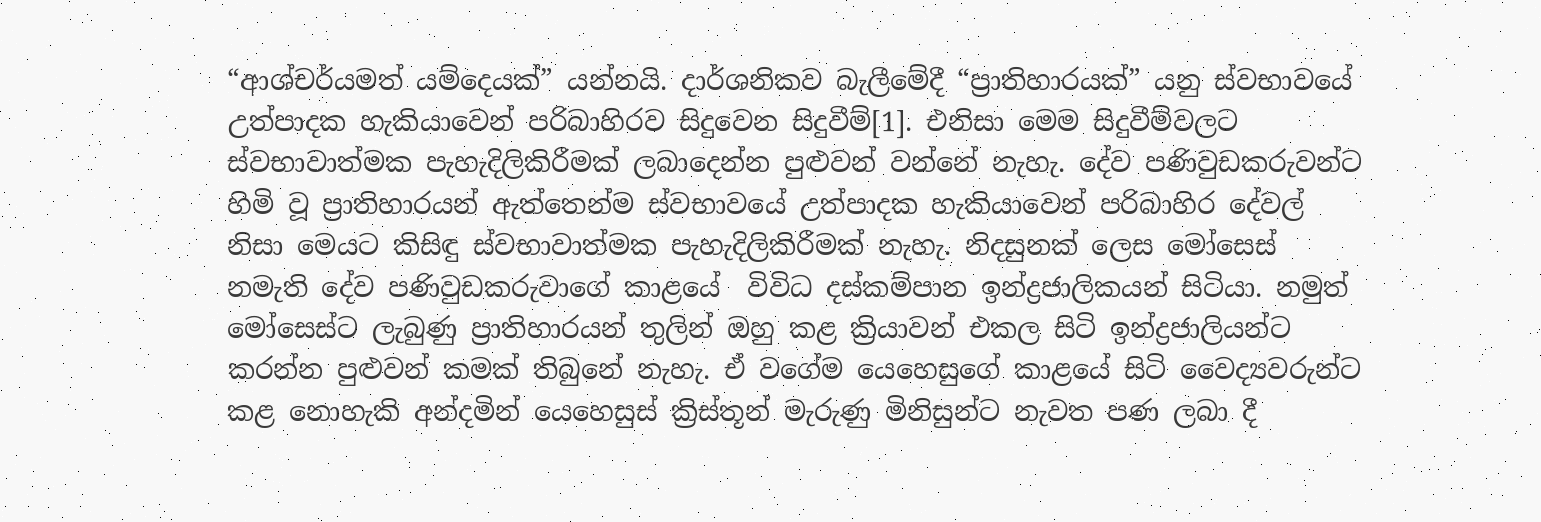“ආශ්චර්යමත් යම්දෙයක්” යන්නයි. දාර්ශනිකව බැලීමේදී “ප්‍රාතිහාරයක්” යනු ස්වභාවයේ උත්පාදක හැකියාවෙන් පරිබාහිරව සිදුවෙන සිදුවීම්[1]. එනිසා මෙම සිදුවීම්වලට ස්වභාවාත්මක පැහැදිලිකිරීමක් ලබාදෙන්න පුළුවන් වන්නේ නැහැ. දේව පණිවුඩකරුවන්ට හිමි වූ ප්‍රාතිහාරයන් ඇත්තෙන්ම ස්වභාවයේ උත්පාදක හැකියාවෙන් පරිබාහිර දේවල් නිසා මෙයට කිසිඳු ස්වභාවාත්මක පැහැදිලිකිරීමක් නැහැ. නිදසුනක් ලෙස මෝසෙස් නමැති දේව පණිවුඩකරුවාගේ කාළයේ  විවිධ දස්කම්පාන ඉන්ද්‍රජාලිකයන් සිටියා. නමුත් මෝසෙස්ට ලැබුණු ප්‍රාතිහාරයන් තුලින් ඔහු කළ ක්‍රියාවන් එකල සිටි ඉන්ද්‍රජාලියන්ට කරන්න පුළුවන් කමක් තිබුනේ නැහැ. ඒ වගේම යෙහෙසුගේ කාළයේ සිටි වෛද්‍යවරුන්ට කළ නොහැකි අන්දමින් යෙහෙසුස් ක්‍රිස්තූන් මැරුණු මිනිසුන්ට නැවත පණ ලබා දී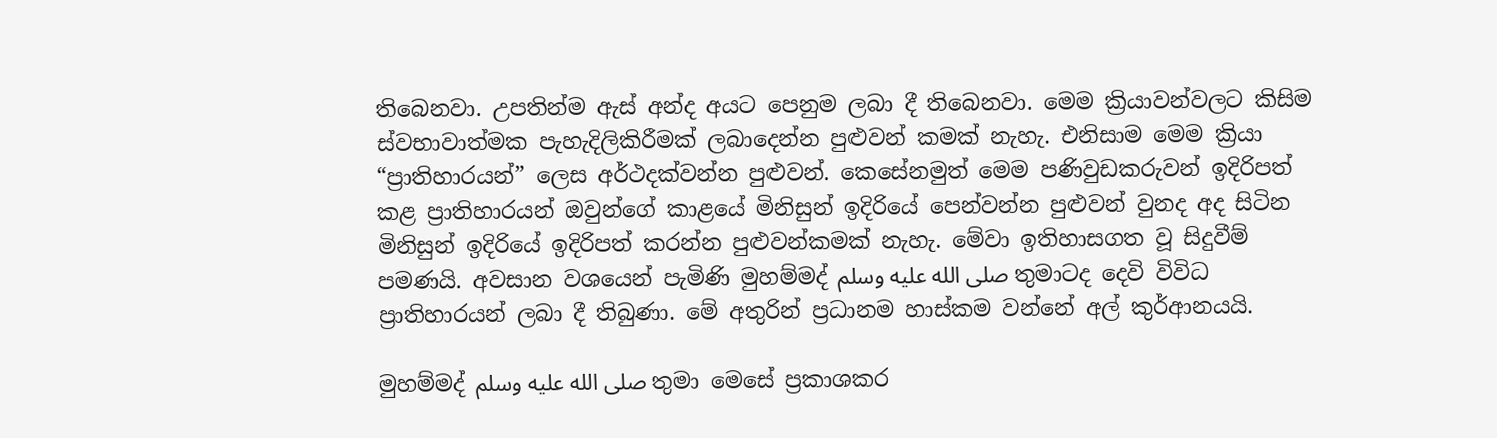තිබෙනවා. උපතින්ම ඇස් අන්ද අයට පෙනුම ලබා දී තිබෙනවා. මෙම ක්‍රියාවන්වලට කිසිම ස්වභාවාත්මක පැහැදිලිකිරීමක් ලබාදෙන්න පුළුවන් කමක් නැහැ. එනිසාම මෙම ක්‍රියා “ප්‍රාතිහාරයන්” ලෙස අර්ථදක්වන්න පුළුවන්. කෙසේනමුත් මෙම පණිවුඩකරුවන් ඉදිරිපත් කළ ප්‍රාතිහාරයන් ඔවුන්ගේ කාළයේ මිනිසුන් ඉදිරියේ පෙන්වන්න පුළුවන් වුනද අද සිටින මිනිසුන් ඉදිරියේ ඉදිරිපත් කරන්න පුළුවන්කමක් නැහැ. මේවා ඉතිහාසගත වූ සිදුවීම් පමණයි. අවසාන වශයෙන් පැමිණි මුහම්මද් صلى الله عليه وسلم තුමාටද දෙවි විවිධ ප්‍රාතිහාරයන් ලබා දී තිබුණා. මේ අතුරින් ප්‍රධානම හාස්කම වන්නේ අල් කුර්ආනයයි.

මුහම්මද් صلى الله عليه وسلم තුමා මෙසේ ප්‍රකාශකර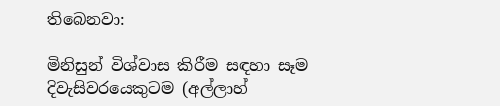තිබෙනවා:

මිනිසුන් විශ්වාස කිරීම සඳහා සෑම දිවැසිවරයෙකුටම (අල්ලාහ්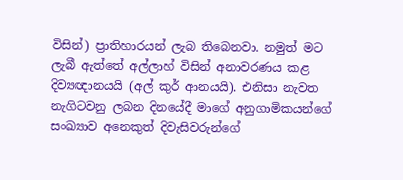විසින්) ප්‍රාතිහාරයන් ලැබ තිබෙනවා. නමුත් මට ලැබී ඇත්තේ අල්ලාහ් විසින් අනාවරණය කළ දිව්‍යඥානයයි (අල් කුර් ආනයයි). එනිසා නැවත නැගිටවනු ලබන දිනයේදී මාගේ අනුගාමිකයන්ගේ සංඛ්‍යාව අනෙකුත් දිවැසිවරුන්ගේ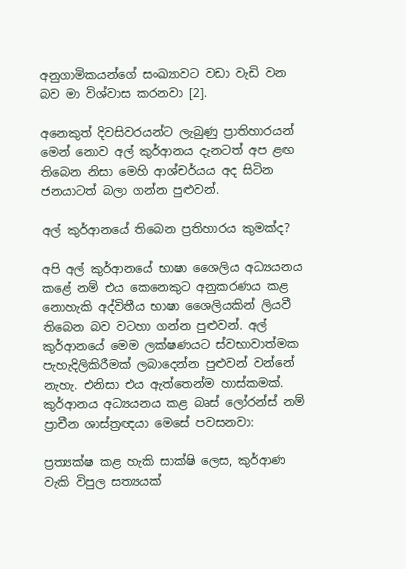අනුගාමිකයන්ගේ සංඛ්‍යාවට වඩා වැඩි වන බව මා විශ්වාස කරනවා [2].

අනෙකුත් දිවසිවරයන්ට ලැබුණු ප්‍රාතිහාරයන් මෙන් නොව අල් කුර්ආනය දැනටත් අප ළඟ තිබෙන නිසා මෙහි ආශ්චර්යය අද සිටින ජනයාටත් බලා ගන්න පුළුවන්.

අල් කුර්ආනයේ තිබෙන ප්‍රතිහාරය කුමක්ද?

අපි අල් කුර්ආනයේ භාෂා ශෛලිය අධ්‍යයනය කළේ නම් එය කෙනෙකුට අනුකරණය කළ නොහැකි අද්විතීය භාෂා ශෛලියකින් ලියවී තිබෙන බව වටහා ගන්න පුළුවන්. අල් කුර්ආනයේ මෙම ලක්ෂණයට ස්වභාවාත්මක පැහැදිලිකිරීමක් ලබාදෙන්න පුළුවන් වන්නේ නැහැ. එනිසා එය ඇත්තෙන්ම හාස්කමක්. කුර්ආනය අධ්‍යයනය කළ බෘස් ලෝරන්ස් නම් ප්‍රාචීන ශාස්ත්‍රඥයා මෙසේ පවසනවා:

ප්‍රත්‍යක්ෂ කළ හැකි සාක්ෂි ලෙස, කුර්ආණ වැකි විපුල සත්‍යයක්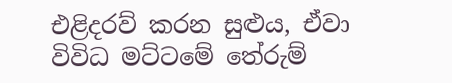එළිදරව් කරන සුළුය, ඒවා විවිධ මට්ටමේ තේරුම්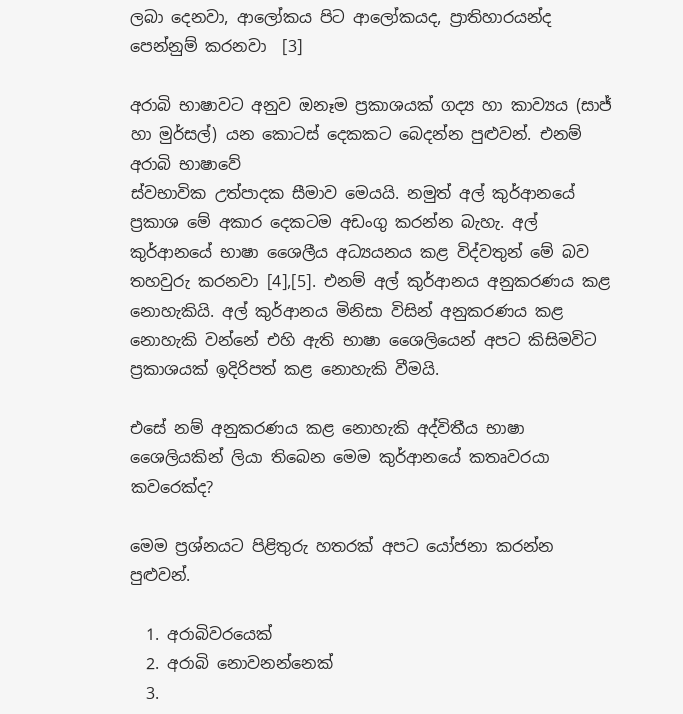ලබා දෙනවා, ආලෝකය පිට ආලෝකයද, ප්‍රාතිහාරයන්ද පෙන්නුම් කරනවා  [3]

අරාබි භාෂාවට අනුව ඔනෑම ප්‍රකාශයක් ගද්‍ය හා කාව්‍යය (සාජ් හා මුර්සල්) යන කොටස් දෙකකට බෙදන්න පුළුවන්. එනම් අරාබි භාෂාවේ
ස්වභාවික උත්පාදක සීමාව මෙයයි. නමුත් අල් කුර්ආනයේ ප්‍රකාශ මේ අකාර දෙකටම අඩංගු කරන්න බැහැ. අල් කුර්ආනයේ භාෂා ශෛලීය අධ්‍යයනය කළ විද්වතුන් මේ බව තහවුරු කරනවා [4],[5]. එනම් අල් කුර්ආනය අනුකරණය කළ නොහැකියි. අල් කුර්ආනය මිනිසා විසින් අනුකරණය කළ නොහැකි වන්නේ එහි ඇති භාෂා ශෛලියෙන් අපට කිසිමවිට ප්‍රකාශයක් ඉදිරිපත් කළ නොහැකි වීමයි.

එසේ නම් අනුකරණය කළ නොහැකි අද්විතීය භාෂා ශෛලියකින් ලියා තිබෙන මෙම කුර්ආනයේ කතෘවරයා කවරෙක්ද?

මෙම ප්‍රශ්නයට පිළිතුරු හතරක් අපට යෝජනා කරන්න පුළුවන්.

  1. අරාබිවරයෙක්
  2. අරාබි නොවනන්නෙක්
  3.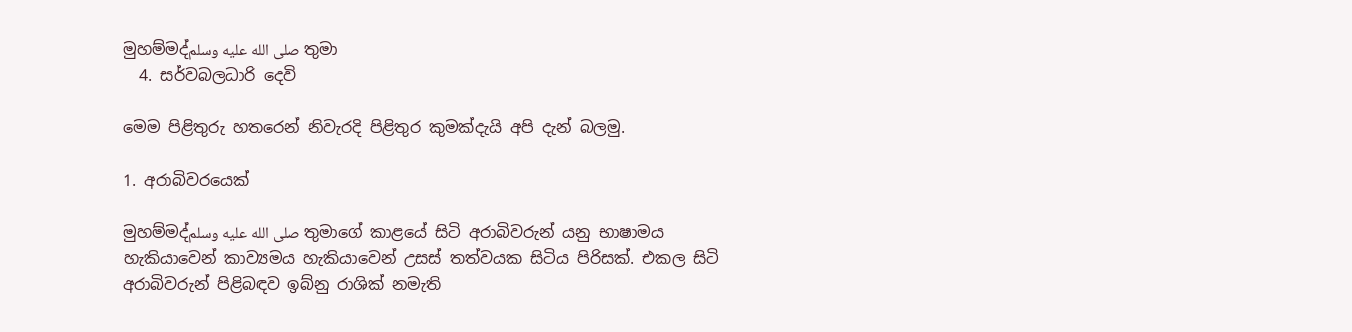මුහම්මද්صلى الله عليه وسلم තුමා
  4. සර්වබලධාරි දෙවි

මෙම පිළිතුරු හතරෙන් නිවැරදි පිළිතුර කුමක්දැයි අපි දැන් බලමු.

1. අරාබිවරයෙක්

මුහම්මද්صلى الله عليه وسلم තුමාගේ කාළයේ සිටි අරාබිවරුන් යනු භාෂාමය හැකියාවෙන් කාව්‍යමය හැකියාවෙන් උසස් තත්වයක සිටිය පිරිසක්. එකල සිටි අරාබිවරුන් පිළිබඳව ඉබ්නු රාශික් නමැති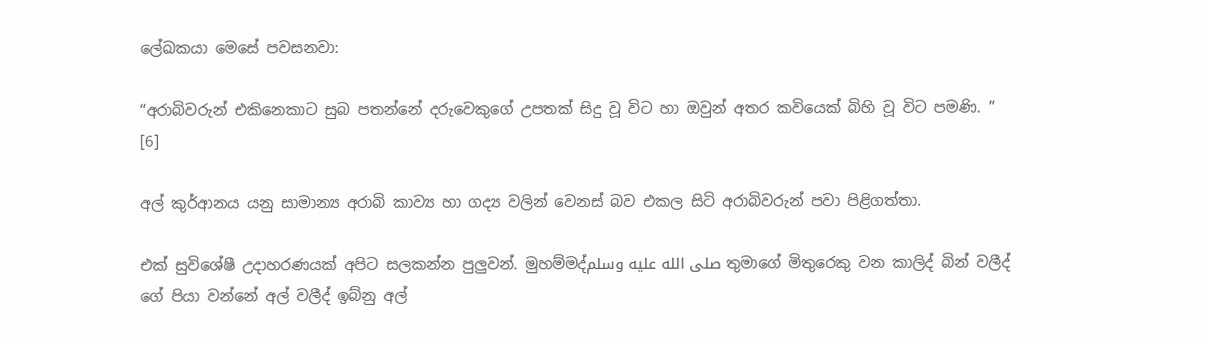ලේඛකයා මෙසේ පවසනවා:

“අරාබිවරුන් එකිනෙකාට සුබ පතන්නේ දරුවෙකුගේ උපතක් සිදු වූ විට හා ඔවුන් අතර කවියෙක් බිහි වූ විට පමණි. ” [6]

අල් කුර්ආනය යනු සාමාන්‍ය අරාබි කාව්‍ය හා ගද්‍ය වලින් වෙනස් බව එකල සිටි අරාබිවරුන් පවා පිළිගත්තා.

එක් සුවිශේෂී උදාහරණයක් අපිට සලකන්න පුලුවන්. මුහම්මද්صلى الله عليه وسلم තුමාගේ මිතුරෙකු වන කාලිද් බින් වලීද් ගේ පියා වන්නේ අල් වලීද් ඉබ්නු අල්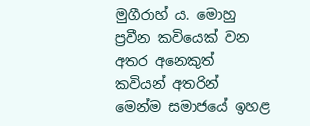මුගීරාහ් ය. මොහු ප්‍රවීන කවියෙක් වන අතර අනෙකුත් කවියන් අතරින් මෙන්ම සමාජයේ ඉහළ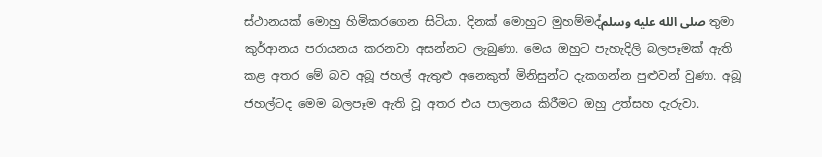ස්ථානයක් මොහු හිමිකරගෙන සිටියා. දිනක් මොහුට මුහම්මද්صلى الله عليه وسلم තුමා කුර්ආනය පරායනය කරනවා අසන්නට ලැබුණා. මෙය ඔහුට පැහැදිලි බලපෑමක් ඇති කළ අතර මේ බව අබූ ජහල් ඇතුළු අනෙකුත් මිනිසුන්ට දැකගන්න පුළුවන් වුණා. අබූ ජහල්ටද මෙම බලපෑම ඇති වූ අතර එය පාලනය කිරීමට ඔහු උත්සහ දැරුවා.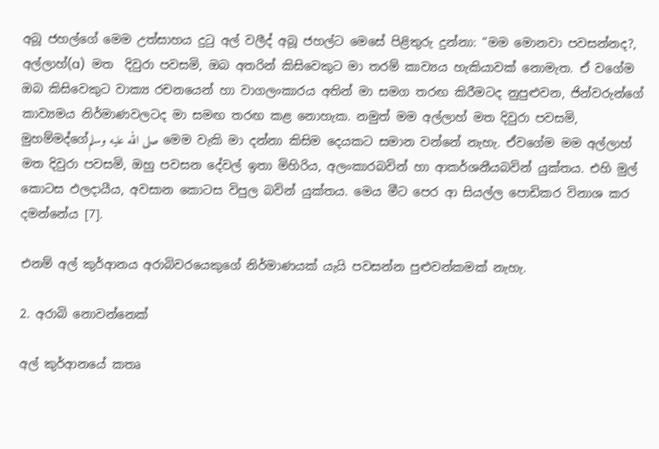අබූ ජහල්ගේ මෙම උත්සාහය දුටු අල් වලීද් අබූ ජහල්ට මෙසේ පිළිතුරු දුන්නා: “මම මොනවා පවසන්නද?, අල්ලාහ්(a)  මත  දිවුරා පවසමි, ඔබ අතරින් කිසිවෙකුට මා තරම් කාව්‍යය හැකියාවක් නොමැත. ඒ වගේම ඔබ කිසිවෙකුට වාක්‍ය රචනයෙන් හා වාගලංකාරය අතින් මා සමග තරඟ කිරීමටද නුපුළුවන, ජින්වරුන්ගේ කාව්‍යමය නිර්මාණවලටද මා සමඟ තරඟ කළ නොහැක. නමුත් මම අල්ලාහ් මත දිවුරා පවසමි, මුහම්මද්ගේصلى الله عليه وسلم මෙම වැකි මා දන්නා කිසිම දෙයකට සමාන වන්නේ නැහැ. ඒවගේම මම අල්ලාහ් මත දිවුරා පවසමි, ඔහු පවසන දේවල් ඉතා මිහිරිය, අලංකාරබවින් හා ආකර්ශනීයබවින් යුක්තය. එහි මුල් කොටස ඵලදායීය, අවසාන කොටස විපුල බවින් යුක්තය. මෙය මීට පෙර ආ සියල්ල පොඩිකර විනාශ කර දමන්නේය [7].

එනම් අල් කුර්ආනය අරාබිවරයෙකුගේ නිර්මාණයක් යැයි පවසන්න පුළුවන්කමක් නැහැ.

2. අරාබි නොවන්නෙක්

අල් කුර්ආනයේ කතෘ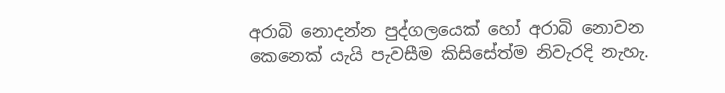අරාබි නොදන්න පුද්ගලයෙක් හෝ අරාබි නොවන කෙනෙක් යැයි පැවසීම කිසිසේත්ම නිවැරදි නැහැ.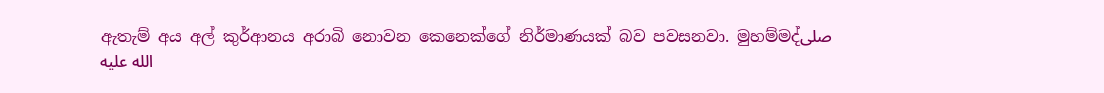ඇතැම් අය අල් කුර්ආනය අරාබි නොවන කෙනෙක්ගේ නිර්මාණයක් බව පවසනවා. මුහම්මද්صلى الله عليه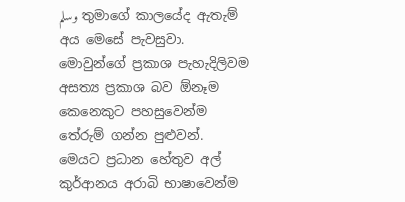وسلم තුමාගේ කාලයේද ඇතැම් අය මෙසේ පැවසුවා. මොවුන්ගේ ප්‍රකාශ පැහැදිලිවම අසත්‍ය ප්‍රකාශ බව ඕනෑම කෙනෙකුට පහසුවෙන්ම තේරුම් ගන්න පුළුවන්. මෙයට ප්‍රධාන හේතුව අල් කුර්ආනය අරාබි භාෂාවෙන්ම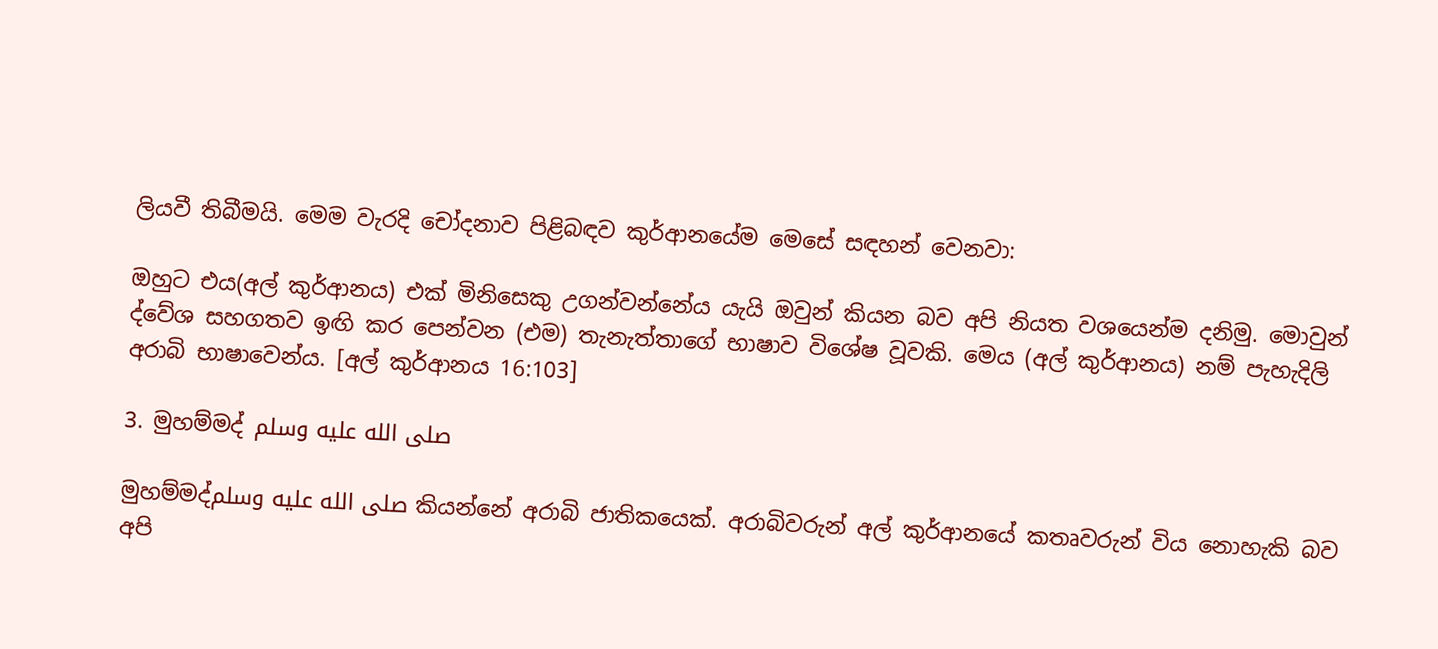ලියවී තිබීමයි. මෙම වැරදි චෝදනාව පිළිබඳව කුර්ආනයේම මෙසේ සඳහන් වෙනවා:

ඔහුට එය(අල් කුර්ආනය) එක් මිනිසෙකු උගන්වන්නේය යැයි ඔවුන් කියන බව අපි නියත වශයෙන්ම දනිමු. මොවුන් ද්වේශ සහගතව ඉඟි කර පෙන්වන (එම) තැනැත්තාගේ භාෂාව විශේෂ වූවකි. මෙය (අල් කුර්ආනය) නම් පැහැදිලි අරාබි භාෂාවෙන්ය. [අල් කුර්ආනය 16:103]

3. මුහම්මද් صلى الله عليه وسلم

මුහම්මද්صلى الله عليه وسلم කියන්නේ අරාබි ජාතිකයෙක්. අරාබිවරුන් අල් කුර්ආනයේ කතෘවරුන් විය නොහැකි බව අපි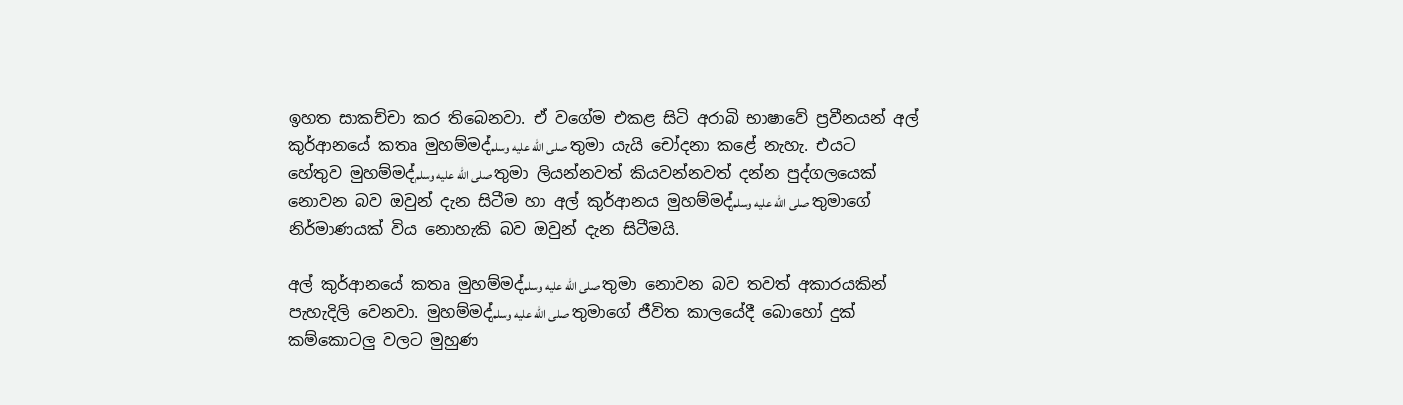ඉහත සාකච්චා කර තිබෙනවා. ඒ වගේම එකළ සිටි අරාබි භාෂාවේ ප්‍රවීනයන් අල් කුර්ආනයේ කතෘ මුහම්මද්صلى الله عليه وسلم තුමා යැයි චෝදනා කළේ නැහැ. එයට හේතුව මුහම්මද්صلى الله عليه وسلم තුමා ලියන්නවත් කියවන්නවත් දන්න පුද්ගලයෙක් නොවන බව ඔවුන් දැන සිටීම හා අල් කුර්ආනය මුහම්මද්صلى الله عليه وسلم තුමාගේ නිර්මාණයක් විය නොහැකි බව ඔවුන් දැන සිටීමයි.

අල් කුර්ආනයේ කතෘ මුහම්මද්صلى الله عليه وسلم තුමා නොවන බව තවත් අකාරයකින් පැහැදිලි වෙනවා. මුහම්මද්صلى الله عليه وسلم තුමාගේ ජීවිත කාලයේදී බොහෝ දුක් කම්කොටලු වලට මුහුණ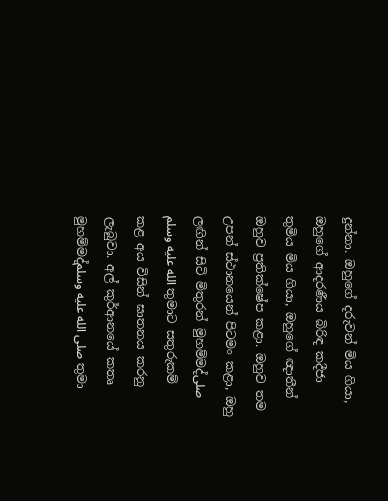දුන්නා. ඔහුගේ දරුවන් මිය ගියා, ඔහුගේ ආදරණීය බිරිඳ කදීජා තුමිය මිය ගියා, ඔහුගේ ඥාතීන් ඔහුව ප්‍රතික්ෂේප කළා. ඔහුව තම උපන් ස්ථානයෙන් පිටමං කළා, ඔහු ලඟින් සිටි මිතුරන් මුහම්මද්صلى الله عليه وسلم තුමාට සතුරුකම් කළ අය විසින් ඝාතනය කරනු ලැබුවා. අල් කුර්ආනයේ කතෘ මුහම්මද්صلى الله عليه وسلم තුමා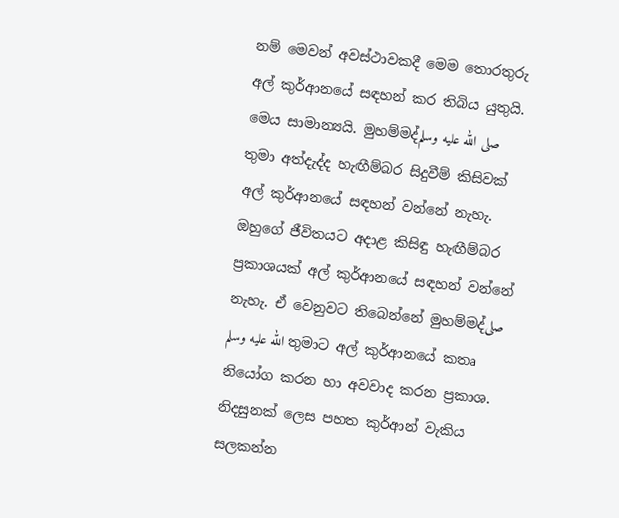නම් මෙවන් අවස්ථාවකදී මෙම තොරතුරු අල් කුර්ආනයේ සඳහන් කර තිබිය යුතුයි. මෙය සාමාන්‍යයි. මුහම්මද්صلى الله عليه وسلم තුමා අත්දැද්ද හැඟීම්බර සිදුවීම් කිසිවක් අල් කුර්ආනයේ සඳහන් වන්නේ නැහැ. ඔහුගේ ජීවිතයට අදාළ කිසිඳු හැඟීම්බර ප්‍රකාශයක් අල් කුර්ආනයේ සඳහන් වන්නේ නැහැ. ඒ වෙනුවට තිබෙන්නේ මුහම්මද්صلى الله عليه وسلم තුමාට අල් කුර්ආනයේ කතෘ නියෝග කරන හා අවවාද කරන ප්‍රකාශ. නිදසුනක් ලෙස පහත කුර්ආන් වැකිය සලකන්න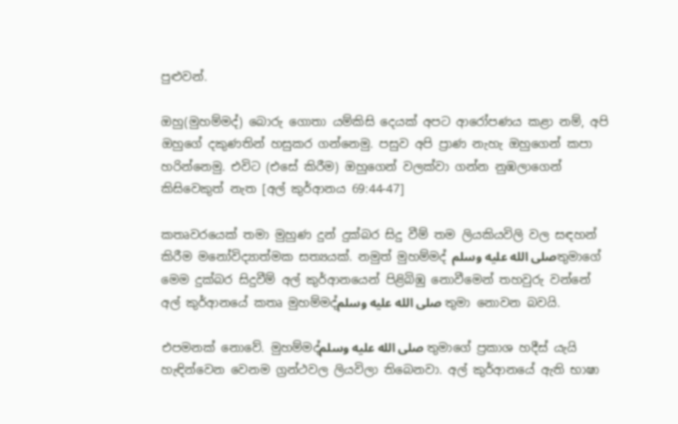පුළුවන්.

ඔහු(මුහම්මද්) බොරු ගොතා යම්කිසි දෙයක් අපට ආරෝපණය කළා නම්, අපි ඔහුගේ දකුණතින් හසුකර ගන්නෙමු. පසුව අපි ප්‍රාණ නැහැ ඔහුගෙන් කපා හරින්නෙමු. එවිට (එසේ කිරීම) ඔහුගෙන් වලක්වා ගන්න නුඹලාගෙන් කිසිවෙකුත් නැත [අල් කුර්ආනය 69:44-47]

කතෘවරයෙක් තමා මුහුණ දුන් දුක්බර සිදු වීම් තම ලියකියවිලි වල සඳහන් කිරීම මනෝවිද්‍යාත්මක සත්‍යයක්. නමුත් මුහම්මද් صلى الله عليه وسلمතුමාගේ මෙම දුක්බර සිදුවීම් අල් කුර්ආනයෙන් පිළිබිඹු නොවීමෙන් තහවුරු වන්නේ අල් කුර්ආනයේ කතෘ මුහම්මද්صلى الله عليه وسلم තුමා නොවන බවයි.

එපමනක් නොවේ. මුහම්මද්صلى الله عليه وسلم තුමාගේ ප්‍රකාශ හදීස් යැයි හැඳින්වෙන වෙනම ග්‍රන්ථවල ලියවිලා තිබෙනවා. අල් කුර්ආනයේ ඇති භාෂා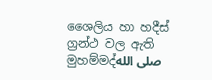ශෛලිය හා හදීස් ග්‍රන්ථ වල ඇති මුහම්මද්صلى الله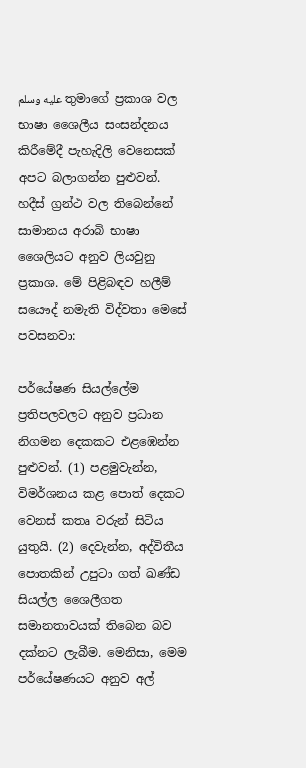عليه وسلم තුමාගේ ප්‍රකාශ වල භාෂා ශෛලීය සංසන්දනය කිරීමේදී පැහැදිලි වෙනෙසක් අපට බලාගන්න පුළුවන්. හදීස් ග්‍රන්ථ වල තිබෙන්නේ සාමානය අරාබි භාෂා ශෛලියට අනුව ලියවුනු ප්‍රකාශ. මේ පිළිබඳව හලීම් සයෞද් නමැති විද්වතා මෙසේ පවසනවා:

පර්යේෂණ සියල්ලේම ප්‍රතිපලවලට අනුව ප්‍රධාන නිගමන දෙකකට එළඹෙන්න පුළුවන්. (1) පළමුවැන්න, විමර්ශනය කළ පොත් දෙකට වෙනස් කතෘ වරුන් සිටිය යුතුයි. (2) දෙවැන්න, අද්විතීය පොතකින් උපුටා ගත් ඛණ්ඩ සියල්ල ශෛලීගත සමානතාවයක් තිබෙන බව දක්නට ලැබීම. මෙනිසා, මෙම පර්යේෂණයට අනුව අල්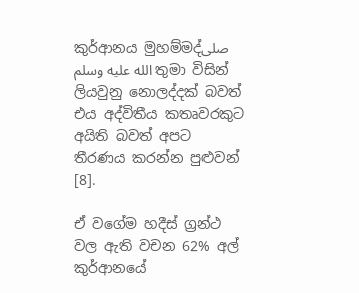කුර්ආනය මුහම්මද්صلى الله عليه وسلم තුමා විසින් ලියවුනු නොලද්දක් බවත් එය අද්විතීය කතෘවරකුට අයිති බවත් අපට තීරණය කරන්න පුළුවන් [8].

ඒ වගේම හදීස් ග්‍රන්ථ වල ඇති වචන 62% අල් කුර්ආනයේ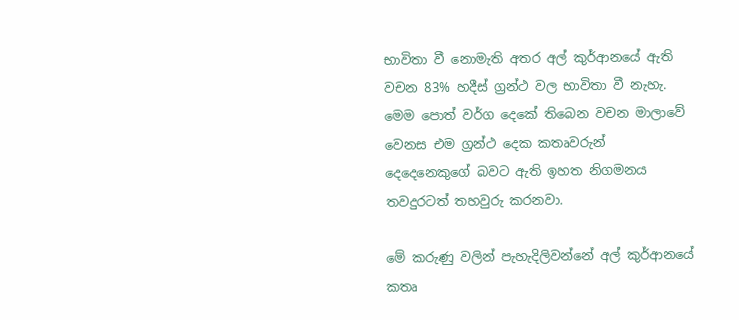භාවිතා වී නොමැති අතර අල් කුර්ආනයේ ඇති වචන 83% හදීස් ග්‍රන්ථ වල භාවිතා වී නැහැ. මෙම පොත් වර්ග දෙකේ තිබෙන වචන මාලාවේ වෙනස එම ග්‍රන්ථ දෙක කතෘවරුන් දෙදෙනෙකුගේ බවට ඇති ඉහත නිගමනය තවදුරටත් තහවුරු කරනවා.

මේ කරුණු වලින් පැහැදිලිවන්නේ අල් කුර්ආනයේ කතෘ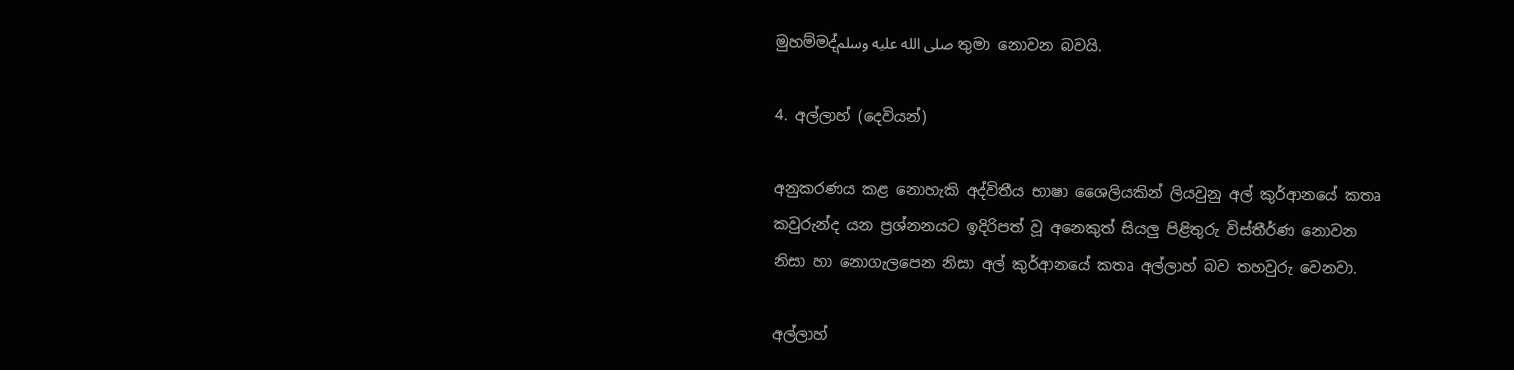මුහම්මද්صلى الله عليه وسلم තුමා නොවන බවයි.

4. අල්ලාහ් (දෙවියන්)

අනුකරණය කළ නොහැකි අද්විතීය භාෂා ශෛලියකින් ලියවුනු අල් කුර්ආනයේ කතෘ කවුරුන්ද යන ප්‍රශ්නනයට ඉදිරිපත් වූ අනෙකුත් සියලු පිළිතුරු විස්තීර්ණ නොවන නිසා හා නොගැලපෙන නිසා අල් කුර්ආනයේ කතෘ අල්ලාහ් බව තහවුරු වෙනවා.

අල්ලාහ්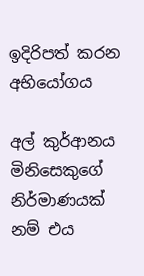ඉදිරිපත් කරන අභියෝගය

අල් කුර්ආනය මිනිසෙකුගේ නිර්මාණයක් නම් එය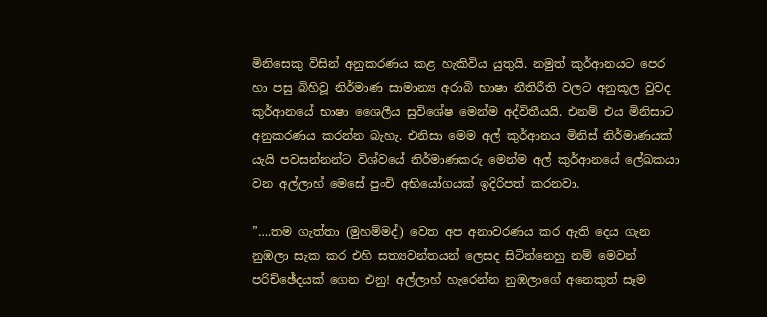මිනිසෙකු විසින් අනුකරණය කළ හැකිවිය යුතුයි. නමුත් කුර්ආනයට පෙර හා පසු බිහිවූ නිර්මාණ සාමාන්‍ය අරාබි භාෂා නීතිරීති වලට අනුකූල වුවද කුර්ආනයේ භාෂා ශෛලීය සුවිශේෂ මෙන්ම අද්විතීයයි. එනම් එය මිනිසාට අනුකරණය කරන්න බැහැ. එනිසා මෙම අල් කුර්ආනය මිනිස් නිර්මාණයක් යැයි පවසන්නන්ට විශ්වයේ නිර්මාණකරු මෙන්ම අල් කුර්ආනයේ ලේඛකයා වන අල්ලාහ් මෙසේ පුංචි අභියෝගයක් ඉදිරිපත් කරනවා.

”….තම ගැත්තා (මුහම්මද්) වෙත අප අනාවරණය කර ඇති දෙය ගැන නුඹලා සැක කර එහි සත්‍යවන්තයන් ලෙසද සිටින්නෙහු නම් මෙවන් පරිච්ඡේදයක් ගෙන එනු! අල්ලාහ් හැරෙන්න නුඹලාගේ අනෙකුත් සෑම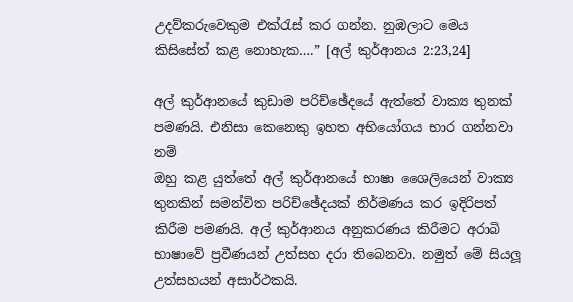උදව්කරුවෙකුම එක්රැස් කර ගන්න. නුඹලාට මෙය කිසිසේත් කළ නොහැක….” [අල් කුර්ආනය 2:23,24]

අල් කුර්ආනයේ කුඩාම පරිච්ඡේදයේ ඇත්තේ වාක්‍ය තුනක් පමණයි. එනිසා කෙනෙකු ඉහත අභියෝගය භාර ගන්නවා නම්
ඔහු කළ යුත්තේ අල් කුර්ආනයේ භාෂා ශෛලියෙන් වාක්‍ය තුනකින් සමන්විත පරිච්ඡේදයක් නිර්මණය කර ඉදිරිපත් කිරීම පමණයි. අල් කුර්ආනය අනුකරණය කිරීමට අරාබි භාෂාවේ ප්‍රවීණයන් උත්සහ දරා තිබෙනවා. නමුත් මේ සියලූ උත්සහයන් අසාර්ථකයි.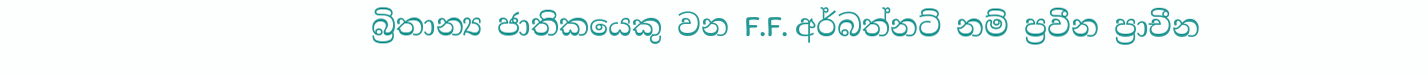බ්‍රිතාන්‍ය ජාතිකයෙකු වන F.F. අර්බත්නට් නම් ප්‍රවීන ප්‍රාචීන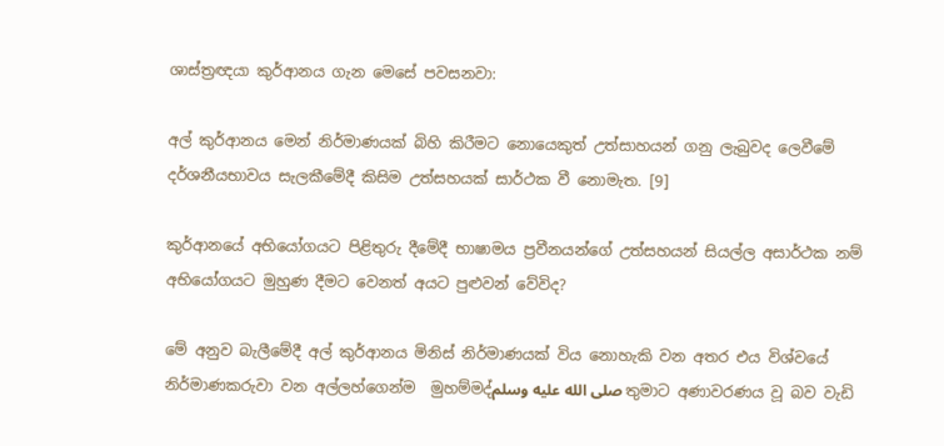ශාස්ත්‍රඥයා කුර්ආනය ගැන මෙසේ පවසනවා:

අල් කුර්ආනය මෙන් නිර්මාණයක් බිහි කිරීමට නොයෙකුත් උත්සාහයන් ගනු ලැබුවද ලෙවීමේ දර්ශනීයභාවය සැලකීමේදී කිසිම උත්සහයක් සාර්ථක වී නොමැත. [9]

කුර්ආනයේ අභියෝගයට පිළිතුරු දීමේදී භාෂාමය ප්‍රවීනයන්ගේ උත්සහයන් සියල්ල අසාර්ථක නම් අභියෝගයට මුහුණ දීමට වෙනත් අයට පුළුවන් වේවිද?

මේ අනුව බැලීමේදී අල් කුර්ආනය මිනිස් නිර්මාණයක් විය නොහැකි වන අතර එය විශ්වයේ නිර්මාණකරුවා වන අල්ලහ්ගෙන්ම  මුහම්මද්صلى الله عليه وسلم තුමාට අණාවරණය වූ බව වැඩි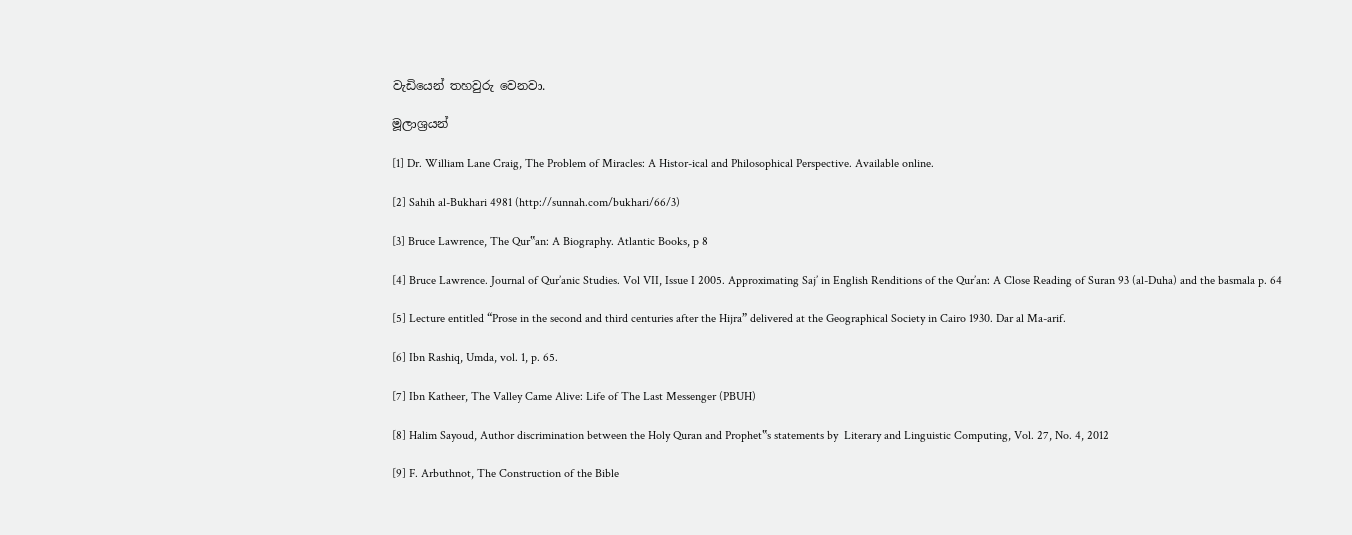වැඩියෙන් තහවුරු වෙනවා.

මූලාශ්‍රයන්

[1] Dr. William Lane Craig, The Problem of Miracles: A Histor-ical and Philosophical Perspective. Available online.

[2] Sahih al-Bukhari 4981 (http://sunnah.com/bukhari/66/3)

[3] Bruce Lawrence, The Qur‟an: A Biography. Atlantic Books, p 8

[4] Bruce Lawrence. Journal of Qur’anic Studies. Vol VII, Issue I 2005. Approximating Saj’ in English Renditions of the Qur’an: A Close Reading of Suran 93 (al-Duha) and the basmala p. 64

[5] Lecture entitled “Prose in the second and third centuries after the Hijra” delivered at the Geographical Society in Cairo 1930. Dar al Ma-arif.

[6] Ibn Rashiq, Umda, vol. 1, p. 65.

[7] Ibn Katheer, The Valley Came Alive: Life of The Last Messenger (PBUH)

[8] Halim Sayoud, Author discrimination between the Holy Quran and Prophet‟s statements by  Literary and Linguistic Computing, Vol. 27, No. 4, 2012

[9] F. Arbuthnot, The Construction of the Bible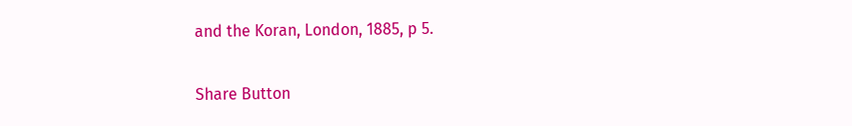and the Koran, London, 1885, p 5.

Share Button